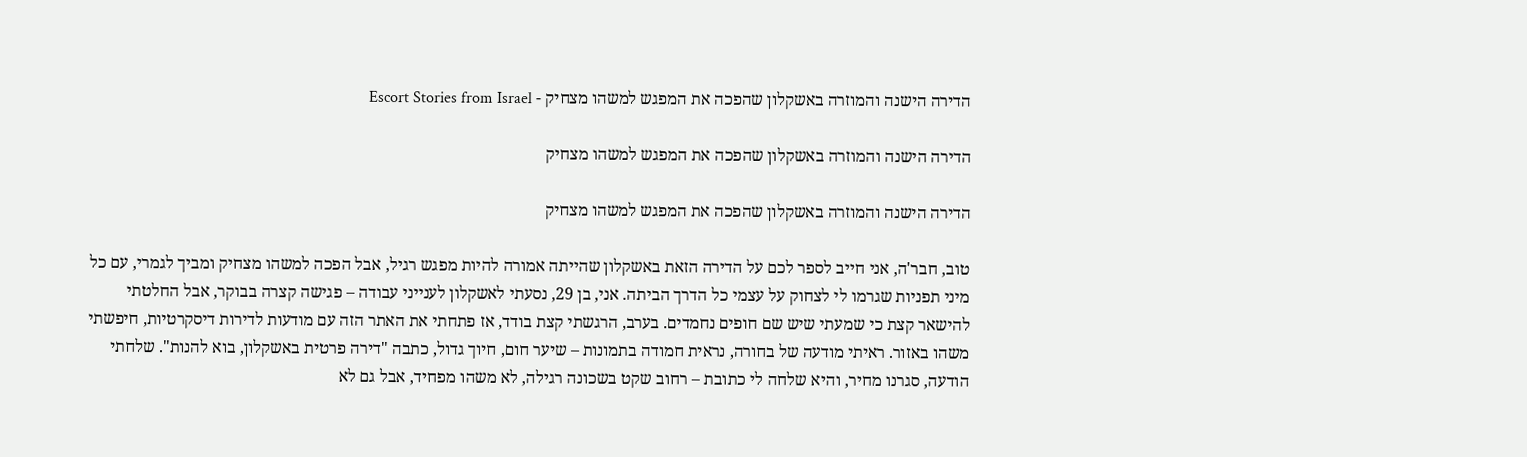הדירה הישנה והמוזרה באשקלון שהפכה את המפגש למשהו מצחיק - Escort Stories from Israel

הדירה הישנה והמוזרה באשקלון שהפכה את המפגש למשהו מצחיק

הדירה הישנה והמוזרה באשקלון שהפכה את המפגש למשהו מצחיק

טוב, חבר'ה, אני חייב לספר לכם על הדירה הזאת באשקלון שהייתה אמורה להיות מפגש רגיל, אבל הפכה למשהו מצחיק ומביך לגמרי, עם כל מיני תפניות שגרמו לי לצחוק על עצמי כל הדרך הביתה. אני, בן 29, נסעתי לאשקלון לענייני עבודה – פגישה קצרה בבוקר, אבל החלטתי להישאר קצת כי שמעתי שיש שם חופים נחמדים. בערב, הרגשתי קצת בודד, אז פתחתי את האתר הזה עם מודעות לדירות דיסקרטיות, חיפשתי משהו באזור. ראיתי מודעה של בחורה, נראית חמודה בתמונות – שיער חום, חיוך גדול, כתבה "דירה פרטית באשקלון, בוא להנות". שלחתי הודעה, סגרנו מחיר, והיא שלחה לי כתובת – רחוב שקט בשכונה רגילה, לא משהו מפחיד, אבל גם לא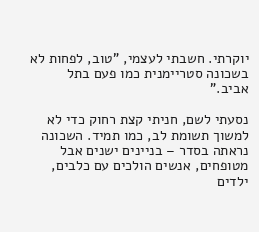יוקרתי. חשבתי לעצמי, "טוב, לפחות לא בשכונה סטריימנית כמו פעם בתל אביב."

נסעתי לשם, חניתי קצת רחוק כדי לא למשוך תשומת לב, כמו תמיד. השכונה נראתה בסדר – בניינים ישנים אבל מטופחים, אנשים הולכים עם כלבים, ילדים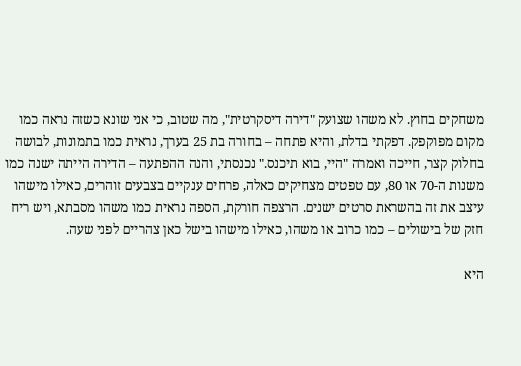משחקים בחוץ. לא משהו שצועק "דירה דיסקרטית", מה שטוב, כי אני שונא כשזה נראה כמו מקום מפוקפק. דפקתי בדלת, והיא פתחה – בחורה בת 25 בערך, נראית כמו בתמונות, לבושה בחלוק קצר, חייכה ואמרה "היי, בוא תיכנס." נכנסתי, והנה ההפתעה – הדירה הייתה ישנה כמו משנות ה-70 או 80, עם טפטים מצחיקים כאלה, פרחים ענקיים בצבעים זוהרים, כאילו מישהו עיצב את זה בהשראת סרטים ישנים. הרצפה חורקת, הספה נראית כמו משהו מסבתא, ויש ריח חזק של בישולים – כמו כרוב או משהו, כאילו מישהו בישל כאן צהריים לפני שעה.

היא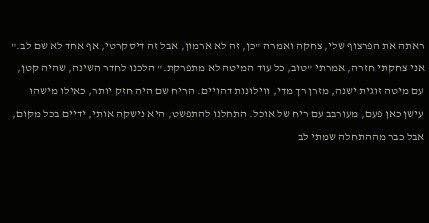ראתה את הפרצוף שלי, צחקה ואמרה "כן, זה לא ארמון, אבל זה דיסקרטי, אף אחד לא שם לב." אני צחקתי חזרה, אמרתי "טוב, כל עוד המיטה לא מתפרקת." הלכנו לחדר השינה, שהיה קטן, עם מיטה זוגית ישנה, מזרן רך מדי, ווילונות דהויים. הריח שם היה חזק יותר, כאילו מישהו עישן כאן פעם, מעורבב עם ריח של אוכל. התחלנו להתפשט, היא נישקה אותי, ידיים בכל מקום, אבל כבר מההתחלה שמתי לב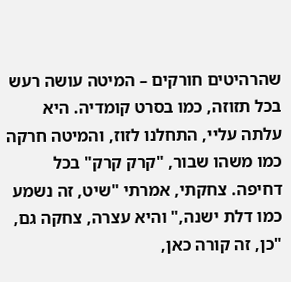שהרהיטים חורקים – המיטה עושה רעש בכל תזוזה, כמו בסרט קומדיה. היא עלתה עליי, התחלנו לזוז, והמיטה חרקה כמו משהו שבור, "קרק קרק" בכל דחיפה. צחקתי, אמרתי "שיט, זה נשמע כמו דלת ישנה," והיא עצרה, צחקה גם, "כן, זה קורה כאן,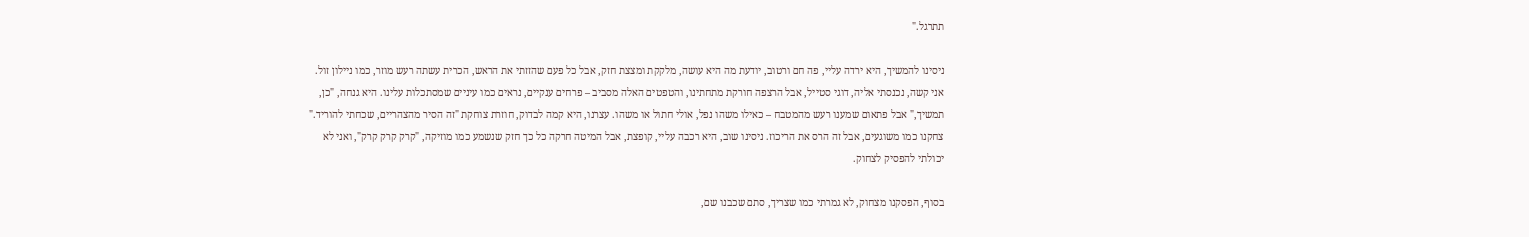תתרגל."

ניסינו להמשיך, היא ירדה עליי, פה חם ורטוב, יודעת מה היא עושה, מלקקת ומצצת חזק, אבל כל פעם שהזזתי את הראש, הכרית עשתה רעש מוזר, כמו ניילון זול. אני קשה, נכנסתי אליה, דוגי סטייל, אבל הרצפה חורקת מתחתינו, והטפטים האלה מסביב – פרחים ענקיים, נראים כמו עיניים שמסתכלות עלינו. היא גנחה, "כן, תמשיך," אבל פתאום שמענו רעש מהמטבח – כאילו משהו נפל, אולי חתול או משהו. עצרנו, היא קמה לבדוק, חוזרת צוחקת "זה הסיר מהצהריים, שכחתי להוריד." צחקנו כמו משוגעים, אבל זה הרס את הריכוז. ניסינו שוב, היא רכבה עליי, קופצת, אבל המיטה חרקה כל כך חזק שנשמע כמו מוזיקה, "קרק קרק קרק", ואני לא יכולתי להפסיק לצחוק.

בסוף, הפסקנו מצחוק, לא גמרתי כמו שצריך, סתם שכבנו שם,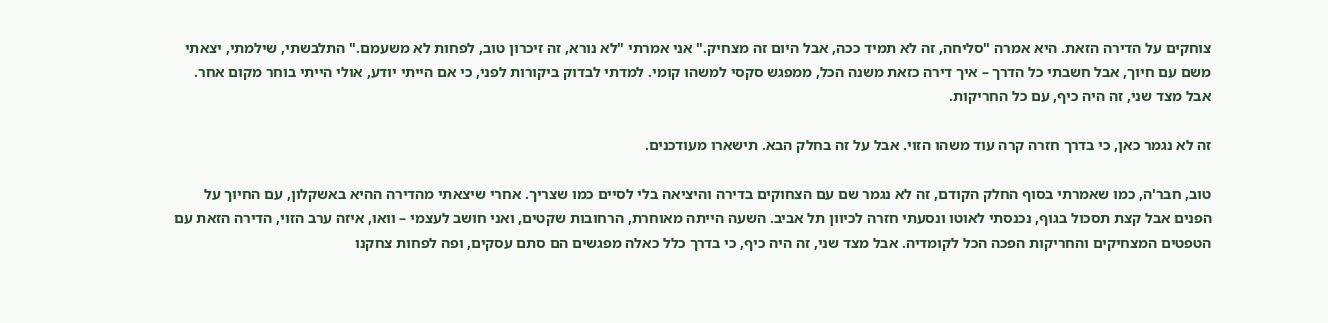צוחקים על הדירה הזאת. היא אמרה "סליחה, זה לא תמיד ככה, אבל היום זה מצחיק." אני אמרתי "לא נורא, זה זיכרון טוב, לפחות לא משעמם." התלבשתי, שילמתי, יצאתי משם עם חיוך, אבל חשבתי כל הדרך – איך דירה כזאת משנה הכל, ממפגש סקסי למשהו קומי. למדתי לבדוק ביקורות לפני, כי אם הייתי יודע, אולי הייתי בוחר מקום אחר. אבל מצד שני, זה היה כיף, עם כל החריקות.

זה לא נגמר כאן, כי בדרך חזרה קרה עוד משהו הזוי. אבל על זה בחלק הבא. תישארו מעודכנים.

טוב, חבר'ה, כמו שאמרתי בסוף החלק הקודם, זה לא נגמר שם עם הצחוקים בדירה והיציאה בלי לסיים כמו שצריך. אחרי שיצאתי מהדירה ההיא באשקלון, עם החיוך על הפנים אבל קצת תסכול בגוף, נכנסתי לאוטו ונסעתי חזרה לכיוון תל אביב. השעה הייתה מאוחרת, הרחובות שקטים, ואני חושב לעצמי – וואו, איזה ערב הזוי, הדירה הזאת עם הטפטים המצחיקים והחריקות הפכה הכל לקומדיה. אבל מצד שני, זה היה כיף, כי בדרך כלל כאלה מפגשים הם סתם עסקים, ופה לפחות צחקנו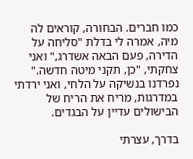כמו חברים. הבחורה, קוראים לה מיה, אמרה לי בדלת "סליחה על הדירה, פעם הבאה אשדרג," ואני צחקתי, "כן, תקני מיטה חדשה." נפרדנו בנשיקה על הלחי, ואני ירדתי במדרגות, מריח את הריח של הבישולים עדיין על הבגדים.

בדרך, עצרתי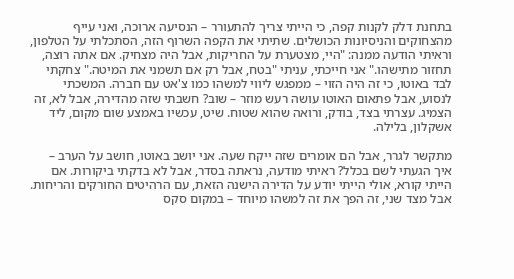בתחנת דלק לקנות קפה, כי הייתי צריך להתעורר – הנסיעה ארוכה, ואני עייף מהצחוקים והניסיונות הכושלים. שתיתי את הקפה השרוף הזה, הסתכלתי על הטלפון, וראיתי הודעה ממנה: "היי, מצטערת על החריקות, אבל היה מצחיק. אם אתה רוצה, תחזור מתישהו." אני חייכתי, עניתי "בטח, אבל רק אם תשמני את המיטה." צחקתי לבד באוטו, כי זה היה הזוי – ממפגש ליווי למשהו כמו צ'אט עם חברה. המשכתי לנסוע, אבל פתאום האוטו עושה רעש מוזר – שוב? חשבתי שזה מהדירה, אבל לא, זה הצמיג. עצרתי בצד, בודק, ורואה שהוא שטוח. שיט, עכשיו באמצע שום מקום, ליד אשקלון, בלילה.

מתקשר לגרר, אבל הם אומרים שזה ייקח שעה. אני יושב באוטו, חושב על הערב – איך הגעתי לשם בכלל? ראיתי מודעה, נראתה בסדר, אבל לא בדקתי ביקורות. אם הייתי קורא, אולי הייתי יודע על הדירה הישנה הזאת, עם הרהיטים החורקים והריחות. אבל מצד שני, זה הפך את זה למשהו מיוחד – במקום סקס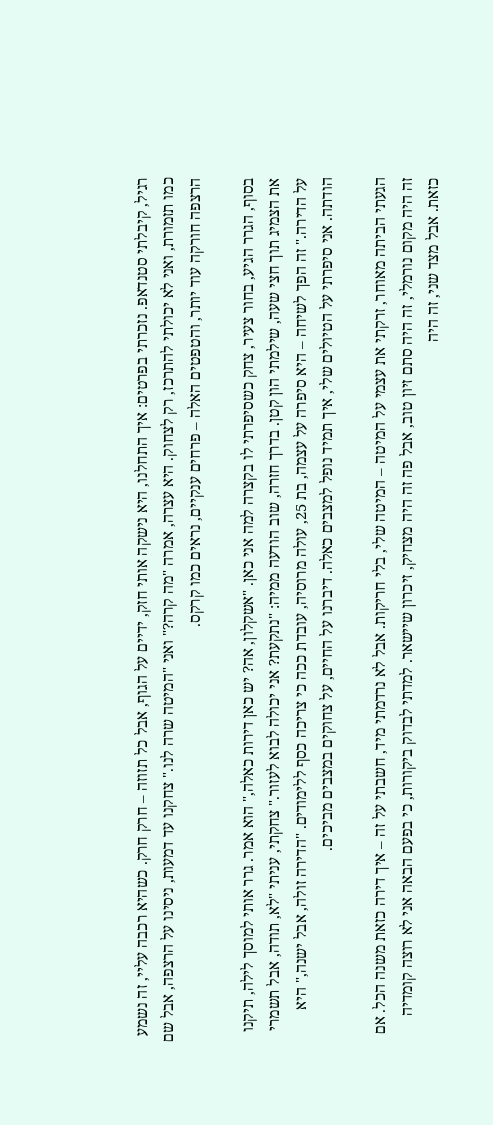רגיל, קיבלתי סטנדאפ. נזכרתי בפרטים: איך התחלנו, היא נישקה אותי חזק, ידיים על הגוף, אבל כל תזוזה – חרק חרק. כשהיא רכבה עליי, זה נשמע כמו תזמורת, ואני לא יכולתי להתרכז, רק לצחוק. היא עצרה, אמרה "מה קרה?" ואני "המיטה שרה לנו." צחקנו עד דמעות, ניסינו על הרצפה, אבל שם הרצפה חורקה עוד יותר, והטפטים האלה – פרחים ענקיים, נראים כמו קרקס.

בסוף, הגרר הגיע, בחור צעיר, צחק כשסיפרתי לו בקצרה למה אני כאן. "אשקלון, אה? יש כאן דירות כאלה," הוא אמר. גרר אותי למוסך לילה, תיקנו את הצמיג תוך חצי שעה, שילמתי הון קטן. בדרך חזרה, שוב הודעה ממיה: "נתקעת? אני יכולה לבוא לעזור." צחקתי, עניתי "לא, תודה, אבל תשמרי על הדירה." זה הפך לשיחה – היא סיפרה על עצמה, בת 25, עולה מרוסיה, עובדת ככה כי צריכה כסף ללימודים. "הדירה זולה, אבל ישנה," היא הודתה. אני סיפרתי על הטיולים שלי, איך תמיד נופל למצבים כאלה. דיברנו על החיים, על צחוקים במצבים מביכים.

הגעתי הביתה מאוחר, זרקתי את עצמי על המיטה – המיטה שלי, בלי חריקות. אבל לא נרדמתי מיד, חשבתי על זה – איך דירה כזאת משנה הכל. אם זה היה מקום נורמלי, זה היה סתם זיון טוב, אבל פה זה היה מצחיק, זיכרון שיישאר. למדתי לבדוק ביקורות, כי בפעם הבאה אני לא רוצה קומדיה כזאת. אבל מצד שני, זה היה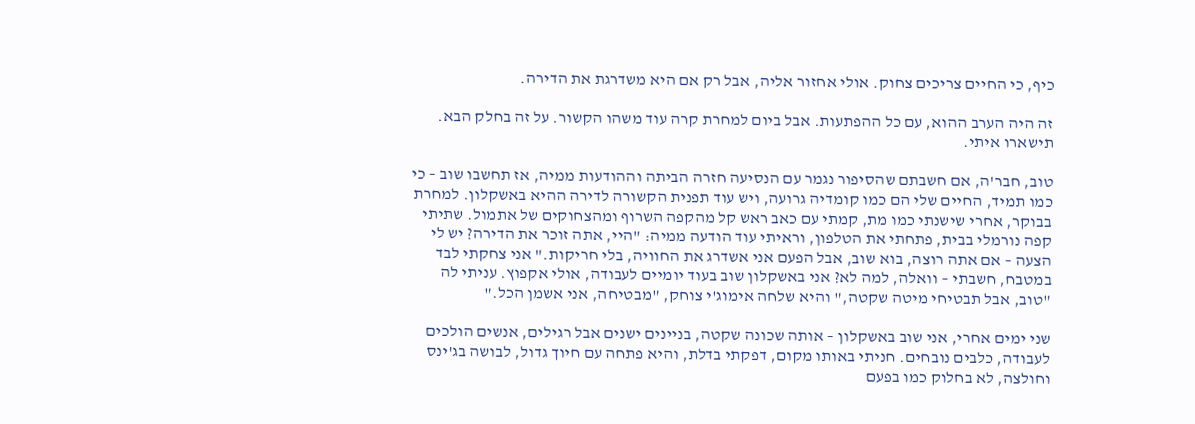כיף, כי החיים צריכים צחוק. אולי אחזור אליה, אבל רק אם היא משדרגת את הדירה.

זה היה הערב ההוא, עם כל ההפתעות. אבל ביום למחרת קרה עוד משהו הקשור. על זה בחלק הבא. תישארו איתי.

טוב, חבר'ה, אם חשבתם שהסיפור נגמר עם הנסיעה חזרה הביתה וההודעות ממיה, אז תחשבו שוב – כי כמו תמיד, החיים שלי הם כמו קומדיה גרועה, ויש עוד תפנית הקשורה לדירה ההיא באשקלון. למחרת בבוקר, אחרי שישנתי כמו מת, קמתי עם כאב ראש קל מהקפה השרוף ומהצחוקים של אתמול. שתיתי קפה נורמלי בבית, פתחתי את הטלפון, וראיתי עוד הודעה ממיה: "היי, אתה זוכר את הדירה? יש לי הצעה – אם אתה רוצה, בוא שוב, אבל הפעם אני אשדרג את החוויה, בלי חריקות." אני צחקתי לבד במטבח, חשבתי – וואלה, למה לא? אני באשקלון שוב בעוד יומיים לעבודה, אולי אקפוץ. עניתי לה "טוב, אבל תבטיחי מיטה שקטה," והיא שלחה אימוג'י צוחק, "מבטיחה, אני אשמן הכל."

שני ימים אחרי, אני שוב באשקלון – אותה שכונה שקטה, בניינים ישנים אבל רגילים, אנשים הולכים לעבודה, כלבים נובחים. חניתי באותו מקום, דפקתי בדלת, והיא פתחה עם חיוך גדול, לבושה בג'ינס וחולצה, לא בחלוק כמו בפעם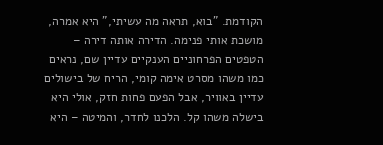הקודמת. "בוא, תראה מה עשיתי," היא אמרה, מושכת אותי פנימה. הדירה אותה דירה – הטפטים הפרחוניים הענקיים עדיין שם, נראים כמו משהו מסרט אימה קומי, הריח של בישולים עדיין באוויר, אבל הפעם פחות חזק, אולי היא בישלה משהו קל. הלכנו לחדר, והמיטה – היא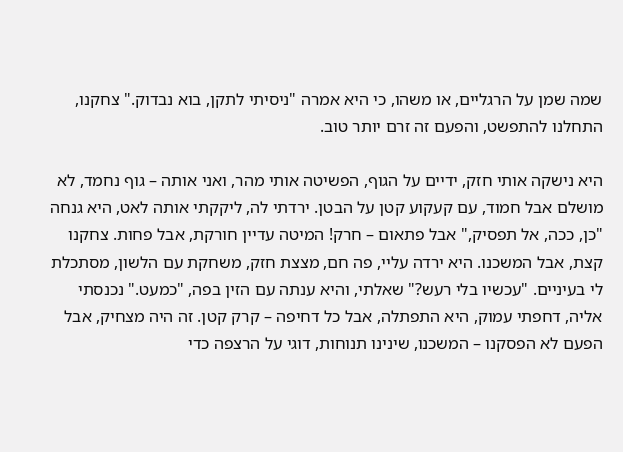שמה שמן על הרגליים, או משהו, כי היא אמרה "ניסיתי לתקן, בוא נבדוק." צחקנו, התחלנו להתפשט, והפעם זה זרם יותר טוב.

היא נישקה אותי חזק, ידיים על הגוף, הפשיטה אותי מהר, ואני אותה – גוף נחמד, לא מושלם אבל חמוד, עם קעקוע קטן על הבטן. ירדתי לה, ליקקתי אותה לאט, היא גנחה "כן, ככה, אל תפסיק," אבל פתאום – חרק! המיטה עדיין חורקת, אבל פחות. צחקנו קצת, אבל המשכנו. היא ירדה עליי, פה חם, מצצת חזק, משחקת עם הלשון, מסתכלת לי בעיניים. "עכשיו בלי רעש?" שאלתי, והיא ענתה עם הזין בפה, "כמעט." נכנסתי אליה, דחפתי עמוק, היא התפתלה, אבל כל דחיפה – קרק קטן. זה היה מצחיק, אבל הפעם לא הפסקנו – המשכנו, שינינו תנוחות, דוגי על הרצפה כדי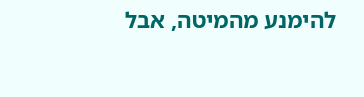להימנע מהמיטה, אבל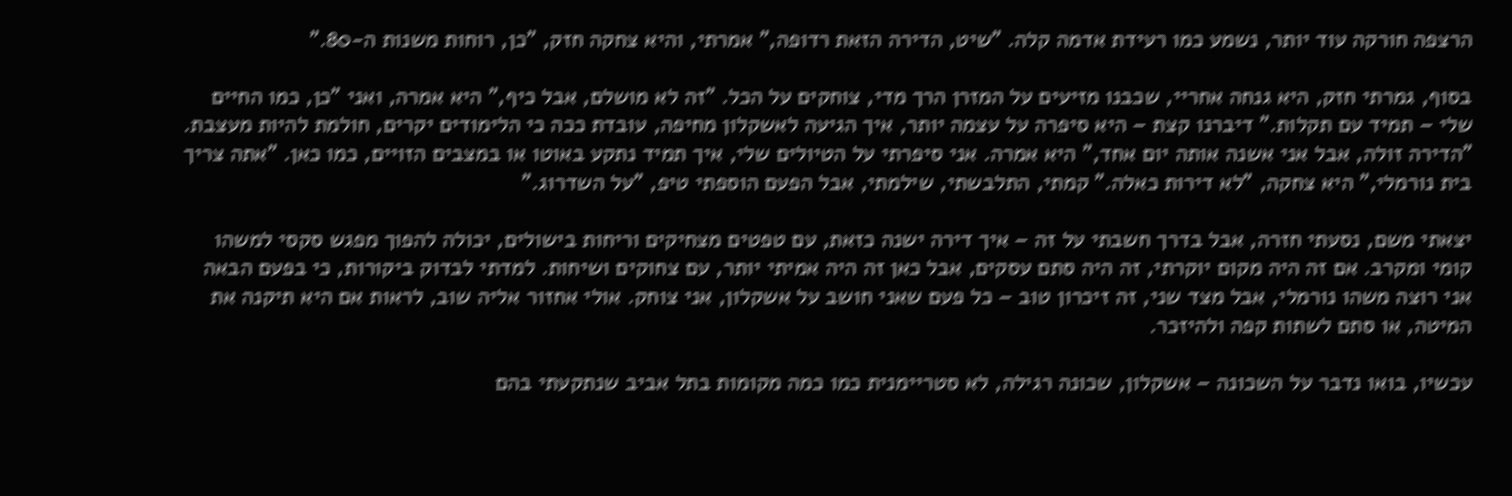הרצפה חורקה עוד יותר, נשמע כמו רעידת אדמה קלה. "שיט, הדירה הזאת רדופה," אמרתי, והיא צחקה חזק, "כן, רוחות משנות ה-80."

בסוף, גמרתי חזק, היא גנחה אחריי, שכבנו מזיעים על המזרן הרך מדי, צוחקים על הכל. "זה לא מושלם, אבל כיף," היא אמרה, ואני "כן, כמו החיים שלי – תמיד עם תקלות." דיברנו קצת – היא סיפרה על עצמה יותר, איך הגיעה לאשקלון מחיפה, עובדת ככה כי הלימודים יקרים, חולמת להיות מעצבת. "הדירה זולה, אבל אני אשנה אותה יום אחד," היא אמרה. אני סיפרתי על הטיולים שלי, איך תמיד נתקע באוטו או במצבים הזויים, כמו כאן. "אתה צריך בית נורמלי," היא צחקה, "לא דירות כאלה." קמתי, התלבשתי, שילמתי, אבל הפעם הוספתי טיפ, "על השדרוג."

יצאתי משם, נסעתי חזרה, אבל בדרך חשבתי על זה – איך דירה ישנה כזאת, עם טפטים מצחיקים וריחות בישולים, יכולה להפוך מפגש סקסי למשהו קומי ומקרב. אם זה היה מקום יוקרתי, זה היה סתם עסקים, אבל כאן זה היה אמיתי יותר, עם צחוקים ושיחות. למדתי לבדוק ביקורות, כי בפעם הבאה אני רוצה משהו נורמלי, אבל מצד שני, זה זיכרון טוב – כל פעם שאני חושב על אשקלון, אני צוחק. אולי אחזור אליה שוב, לראות אם היא תיקנה את המיטה, או סתם לשתות קפה ולהיזכר.

עכשיו, בואו נדבר על השכונה – אשקלון, שכונה רגילה, לא סטריימנית כמו כמה מקומות בתל אביב שנתקעתי בהם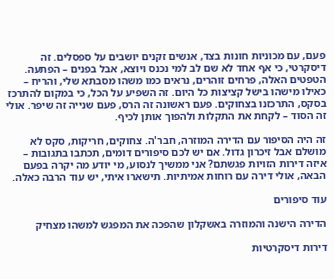פעם, עם מכוניות חונות בצד, אנשים זקנים יושבים על ספסלים. זה דיסקרטי, כי אף אחד לא שם לב למי נכנס ויוצא, אבל בפנים – הפתעה. הטפטים האלה, פרחים זוהרים, נראים כמו משהו מסבתא שלי, והריח – כאילו מישהו בישל קציצות כל היום. זה השפיע על הכל, כי במקום להתרכז בסקס, התרכזנו בצחוקים. פעם ראשונה זה הרס, פעם שנייה זה שיפר. אולי זה הסוד – לקחת את התקלות ולהפוך אותן לכיף.

זה היה הסיפור עם הדירה המוזרה, חבר'ה. צחוקים, חריקות, סקס לא מושלם אבל זיכרון גדול. אם יש לכם סיפורים דומים, תכתבו בתגובות – איזה דירות הזויות פגשתם? אני ממשיך לנסוע, מי יודע מה יקרה בפעם הבאה, אולי דירה עם רוחות אמיתיות. תישארו איתי, יש עוד הרבה כאלה.

עוד סיפורים

הדירה הישנה והמוזרה באשקלון שהפכה את המפגש למשהו מצחיק

דירות דיסקרטיות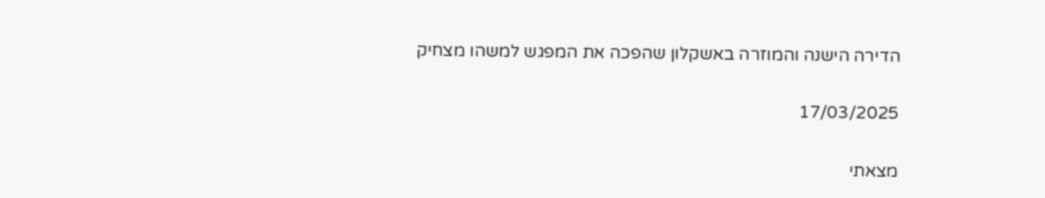הדירה הישנה והמוזרה באשקלון שהפכה את המפגש למשהו מצחיק

17/03/2025

מצאתי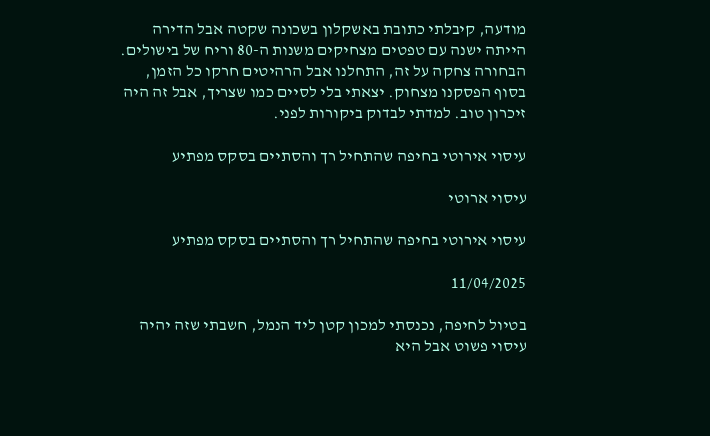מודעה, קיבלתי כתובת באשקלון בשכונה שקטה אבל הדירה הייתה ישנה עם טפטים מצחיקים משנות ה-80 וריח של בישולים. הבחורה צחקה על זה, התחלנו אבל הרהיטים חרקו כל הזמן, בסוף הפסקנו מצחוק. יצאתי בלי לסיים כמו שצריך, אבל זה היה זיכרון טוב. למדתי לבדוק ביקורות לפני.

עיסוי אירוטי בחיפה שהתחיל רך והסתיים בסקס מפתיע

עיסוי ארוטי

עיסוי אירוטי בחיפה שהתחיל רך והסתיים בסקס מפתיע

11/04/2025

בטיול לחיפה, נכנסתי למכון קטן ליד הנמל, חשבתי שזה יהיה עיסוי פשוט אבל היא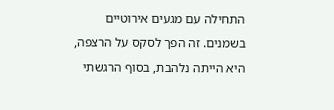התחילה עם מגעים אירוטיים בשמנים. זה הפך לסקס על הרצפה, היא הייתה נלהבת, בסוף הרגשתי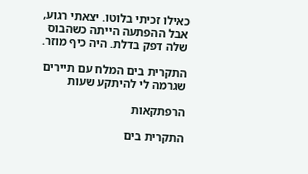כאילו זכיתי בלוטו. יצאתי רגוע, אבל ההפתעה הייתה כשהבוס שלה דפק בדלת. היה כיף מוזר.

התקרית בים המלח עם תיירים שגרמה לי להיתקע שעות

הרפתקאות

התקרית בים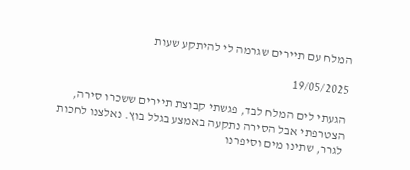המלח עם תיירים שגרמה לי להיתקע שעות

19/05/2025

הגעתי לים המלח לבד, פגשתי קבוצת תיירים ששכרו סירה, הצטרפתי אבל הסירה נתקעה באמצע בגלל בוץ. נאלצנו לחכות לגרר, שתינו מים וסיפרנו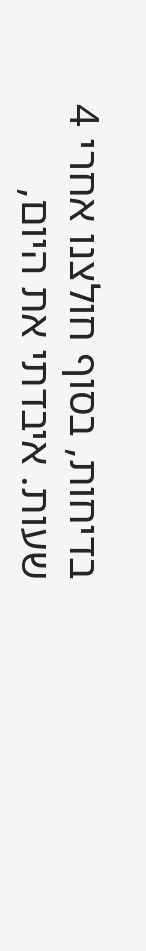בדיחות, בסוף חולצנו אחרי 4 שעות. איבדתי את היום,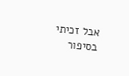אבל זכיתי בסיפור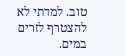טוב. למדתי לא להצטרף לזרים במים.